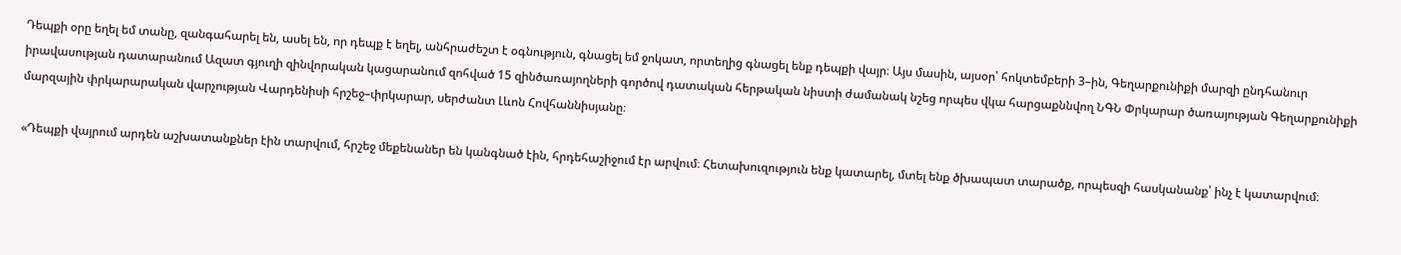Դեպքի օրը եղել եմ տանը, զանգահարել են, ասել են, որ դեպք է եղել, անհրաժեշտ է օգնություն, գնացել եմ ջոկատ, որտեղից գնացել ենք դեպքի վայր։ Այս մասին, այսօր՝ հոկտեմբերի 3–ին, Գեղարքունիքի մարզի ընդհանուր իրավասության դատարանում Ազատ գյուղի զինվորական կացարանում զոհված 15 զինծառայողների գործով դատական հերթական նիստի ժամանակ նշեց որպես վկա հարցաքննվող ՆԳՆ Փրկարար ծառայության Գեղարքունիքի մարզային փրկարարական վարչության Վարդենիսի հրշեջ–փրկարար, սերժանտ Լևոն Հովհաննիսյանը։

«Դեպքի վայրում արդեն աշխատանքներ էին տարվում, հրշեջ մեքենաներ են կանգնած էին, հրդեհաշիջում էր արվում։ Հետախուզություն ենք կատարել, մտել ենք ծխապատ տարածք, որպեսզի հասկանանք՝ ինչ է կատարվում։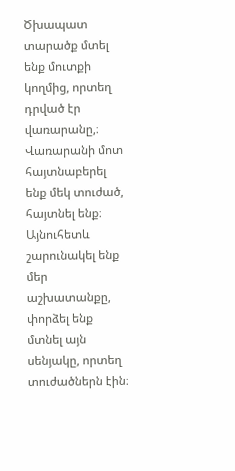Ծխապատ տարածք մտել ենք մուտքի կողմից, որտեղ դրված էր վառարանը,։ Վառարանի մոտ հայտնաբերել ենք մեկ տուժած, հայտնել ենք։ Այնուհետև շարունակել ենք մեր աշխատանքը, փորձել ենք մտնել այն սենյակը, որտեղ տուժածներն էին։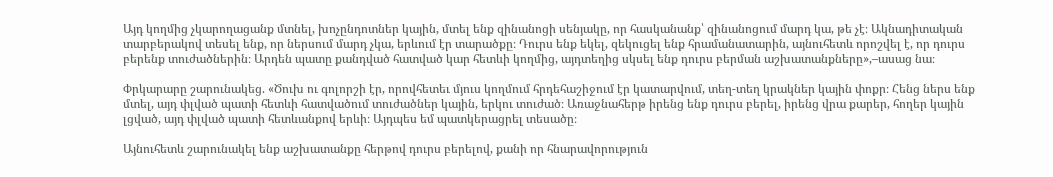Այդ կողմից չկարողացանք մտնել, խոչընդոտներ կային, մտել ենք զինանոցի սենյակը, որ հասկանանք՝ զինանոցում մարդ կա, թե չէ։ Ակնադիտական տարբերակով տեսել ենք, որ ներսում մարդ չկա, երևում էր տարածքը։ Դուրս ենք եկել, զեկուցել ենք հրամանատարին, այնուհետև որոշվել է, որ դուրս բերենք տուժածներին։ Արդեն պատը քանդված հատված կար հետևի կողմից, այդտեղից սկսել ենք դուրս բերման աշխատանքները»,–ասաց նա։

Փրկարարը շարունակեց. «Ծուխ ու գոլորշի էր, որովհետեւ մյուս կողմում հրդեհաշիջում էր կատարվում, տեղ-տեղ կրակներ կային փոքր։ Հենց ներս ենք մտել, այդ փլված պատի հետևի հատվածում տուժածներ կային, երկու տուժած։ Առաջնահերթ իրենց ենք դուրս բերել, իրենց վրա քարեր, հողեր կային լցված, այդ փլված պատի հետևանքով երևի։ Այդպես եմ պատկերացրել տեսածը։

Այնուհետև շարունակել ենք աշխատանքը հերթով դուրս բերելով, քանի որ հնարավորություն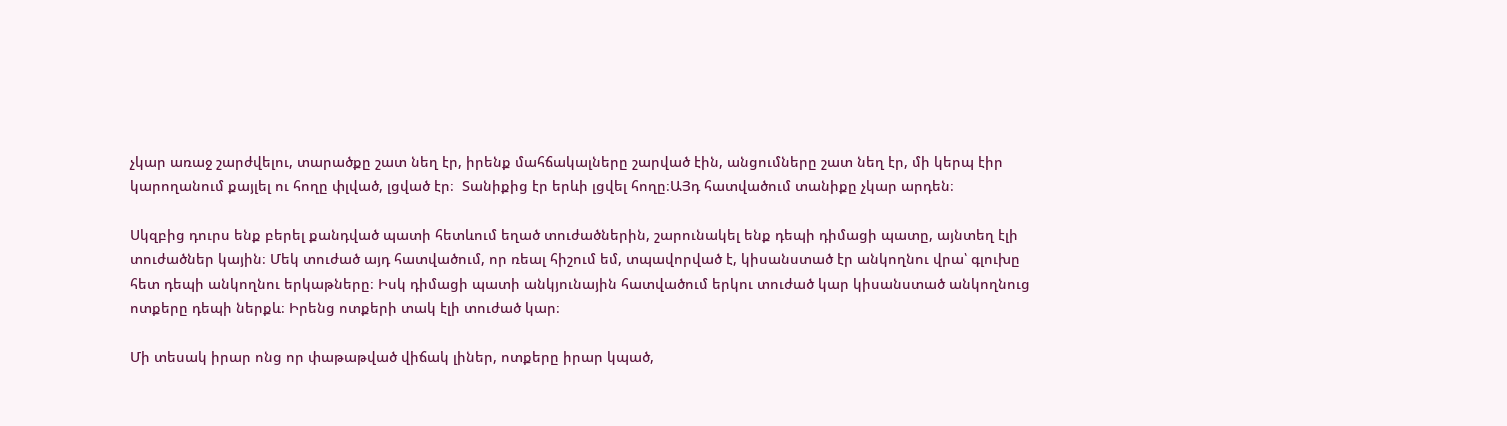չկար առաջ շարժվելու, տարածքը շատ նեղ էր, իրենք մահճակալները շարված էին, անցումները շատ նեղ էր, մի կերպ էիր կարողանում քայլել ու հողը փլված, լցված էր։  Տանիքից էր երևի լցվել հողը։ԱՅդ հատվածում տանիքը չկար արդեն։

Սկզբից դուրս ենք բերել քանդված պատի հետևում եղած տուժածներին, շարունակել ենք դեպի դիմացի պատը, այնտեղ էլի տուժածներ կային։ Մեկ տուժած այդ հատվածում, որ ռեալ հիշում եմ, տպավորված է, կիսանստած էր անկողնու վրա՝ գլուխը հետ դեպի անկողնու երկաթները։ Իսկ դիմացի պատի անկյունային հատվածում երկու տուժած կար կիսանստած անկողնուց ոտքերը դեպի ներքև։ Իրենց ոտքերի տակ էլի տուժած կար։

Մի տեսակ իրար ոնց որ փաթաթված վիճակ լիներ, ոտքերը իրար կպած,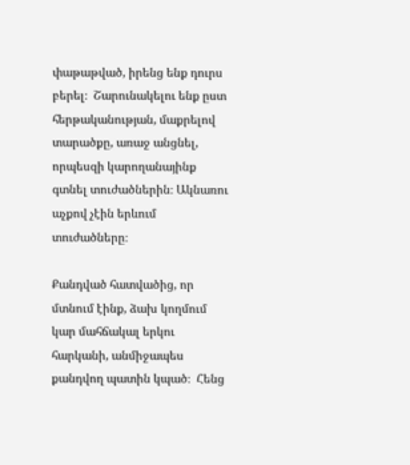փաթաթված, իրենց ենք դուրս բերել։  Շարունակելու ենք ըստ հերթականության, մաքրելով տարածքը, առաջ անցնել, որպեսզի կարողանայինք գտնել տուժածներին։ Ակնառու աչքով չէին երևում տուժածները։

Քանդված հատվածից, որ մտնում էինք, ձախ կողմում կար մահճակալ երկու հարկանի, անմիջապես քանդվող պատին կպած։  Հենց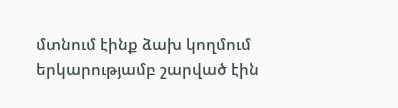մտնում էինք ձախ կողմում երկարությամբ շարված էին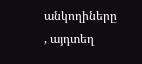անկողիները , այդտեղ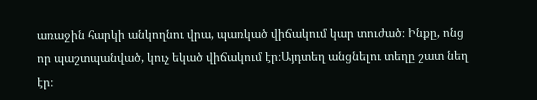առաջին հարկի անկողնու վրա, պառկած վիճակում կար տուժած։ Ինքը, ոնց որ պաշտպանված, կուչ եկած վիճակում էր։Այդտեղ անցնելու տեղը շատ նեղ էր։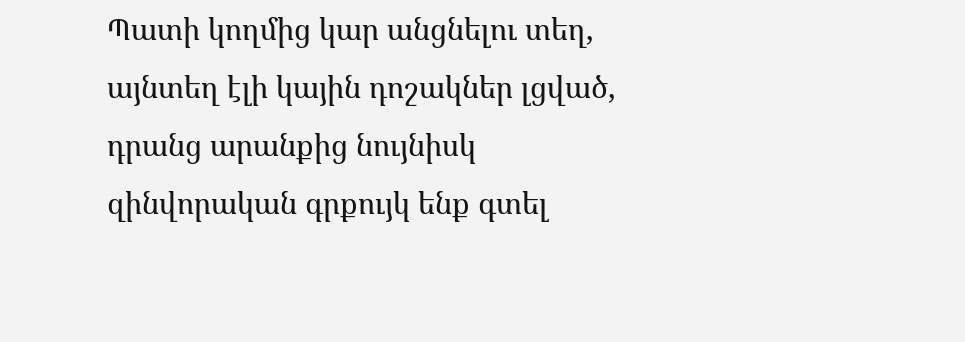Պատի կողմից կար անցնելու տեղ, այնտեղ էլի կային դոշակներ լցված, դրանց արանքից նույնիսկ զինվորական գրքույկ ենք գտել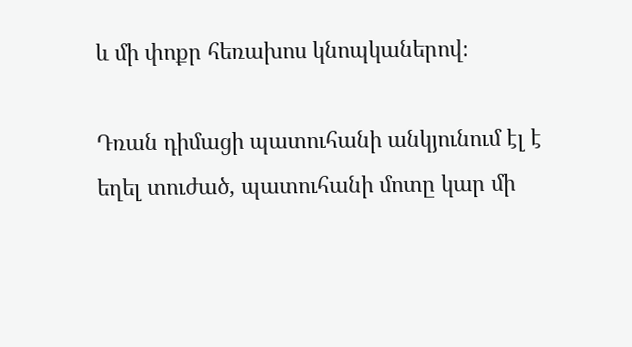և մի փոքր հեռախոս կնոպկաներով։

Դռան դիմացի պատուհանի անկյունում էլ է եղել տուժած, պատուհանի մոտը կար մի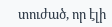տուժած, որ էլի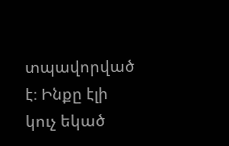տպավորված է։ Ինքը էլի կուչ եկած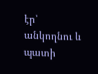էր՝ անկողնու և պատի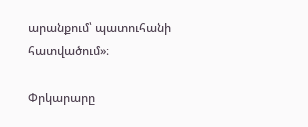արանքում՝ պատուհանի հատվածում»։

Փրկարարը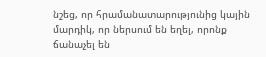նշեց, որ հրամանատարությունից կային մարդիկ, որ ներսում են եղել, որոնք ճանաչել են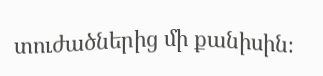տուժածներից մի քանիսին։